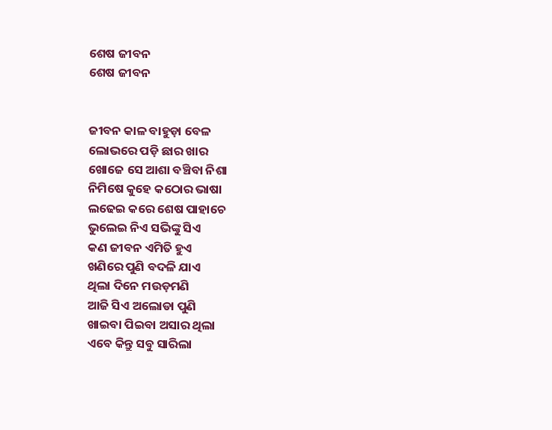ଶେଷ ଜୀବନ
ଶେଷ ଜୀବନ


ଜୀବନ କାଳ ବାହୁଡ଼ା ବେଳ
ଲୋଭରେ ପଡ଼ି ଛାର ଖାର
ଖୋଜେ ସେ ଆଶା ବଞ୍ଚିବା ନିଶା
ନିମିଷେ କୁହେ କଠୋର ଭାଷା
ଲଢେଇ କରେ ଶେଷ ପାହାଚେ
ଭୁଲେଇ ନିଏ ସଭିଙ୍କୁ ସିଏ
କଣ ଜୀବନ ଏମିତି ହୁଏ
ଖଣିରେ ପୁଣି ବଦଳି ଯାଏ
ଥିଲା ଦିନେ ମଉଡ଼ମଣି
ଆଜି ସିଏ ଅଲୋଡା ପୁଣି
ଖାଇବା ପିଇବା ଅସାର ଥିଲା
ଏବେ କିନ୍ତୁ ସବୁ ସାରିଲା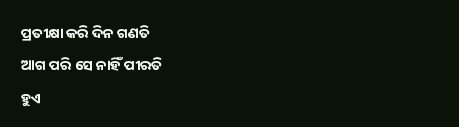ପ୍ରତୀକ୍ଷା କରି ଦିନ ଗଣତି
ଆଗ ପରି ସେ ନାହିଁ ପୀରତି
ହୁଏ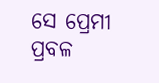ସେ ପ୍ରେମୀ ପ୍ରବଳ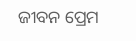ଜୀବନ ପ୍ରେମ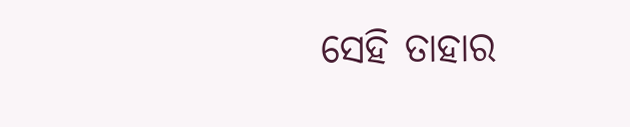ସେହି ତାହାର